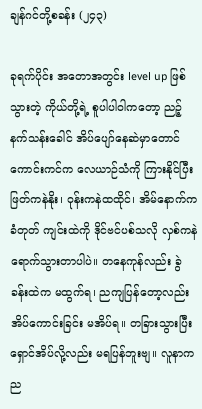ချန်ဂင်တို့စခန်း (၂၄၃)

ခုရက်ပိုင်း အတောအတွင်း level up ဖြစ်သွားတဲ့ ကိုယ်တို့ရဲ့ စူပါပါဝါကတော့ ညဉ့်နက်သန်းခေါင် အိပ်ပျော်နေဆဲမှာတောင် ကောင်းကင်က လေယာဉ်သံကို ကြားနိုင်ပြီး ဖြတ်ကနဲနိုး၊ ဝုန်းကနဲထထိုင်၊ အိမ်နောက်က ခံတုတ် ကျင်းထဲကို ဒိုင်ဗင်ပစ်သလို လှစ်ကနဲရောက်သွားတာပါပဲ။ တနေကုန်လည်း ခွဲခန်းထဲက မထွက်ရ၊ ညကျပြန်တော့လည်း အိပ်ကောင်းခြင်း မအိပ်ရ။ တခြားသွားပြီး ရှောင်အိပ်လို့လည်း မရပြန်ဘူးဗျ။ လူနာက ည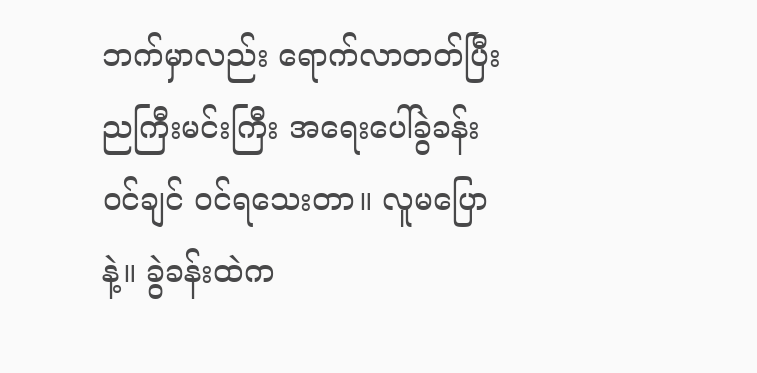ဘက်မှာလည်း ရောက်လာတတ်ပြီး ညကြီးမင်းကြီး အရေးပေါ်ခွဲခန်းဝင်ချင် ဝင်ရသေးတာ။ လူမပြောနဲ့။ ခွဲခန်းထဲက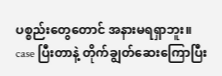ပစ္စည်းတွေတောင် အနားမရရှာဘူး။ case ပြီးတာနဲ့ တိုက်ချွတ်ဆေးကြောပြီး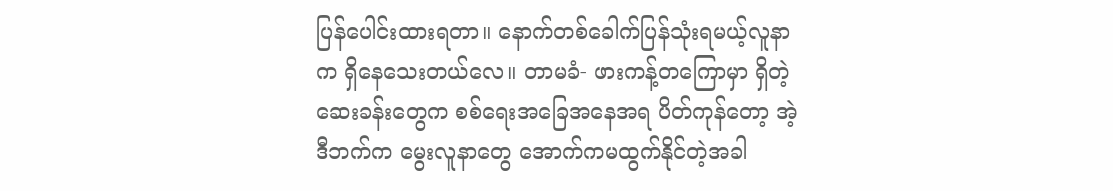ပြန်ပေါင်းထားရတာ။ နောက်တစ်ခေါက်ပြန်သုံးရမယ့်လူနာက ရှိနေသေးတယ်လေ။ တာမခံ- ဖားကန့်တကြောမှာ ရှိတဲ့ ဆေးခန်းတွေက စစ်ရေးအခြေအနေအရ ပိတ်ကုန်တော့ အဲ့ဒီဘက်က မွေးလူနာတွေ အောက်ကမထွက်နိုင်တဲ့အခါ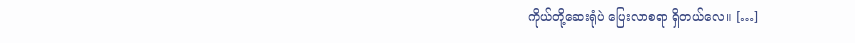ကိုယ်တို့ဆေးရုံပဲ ပြေးလာစရာ ရှိတယ်လေ။ […]